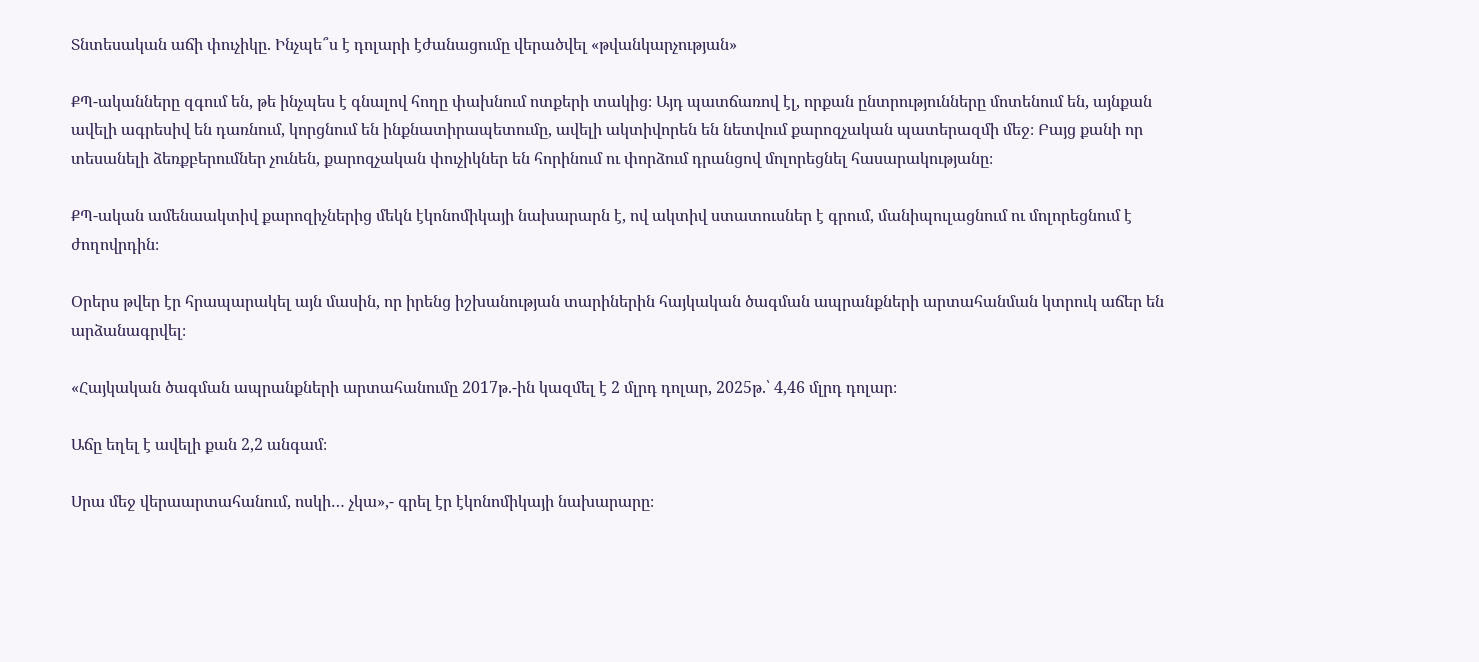Տնտեսական աճի փուչիկը. Ինչպե՞ս է դոլարի էժանացումը վերածվել «թվանկարչության»

ՔՊ-ականները զգում են, թե ինչպես է գնալով հողը փախնում ոտքերի տակից։ Այդ պատճառով էլ, որքան ընտրությունները մոտենում են, այնքան ավելի ագրեսիվ են դառնում, կորցնում են ինքնատիրապետումը, ավելի ակտիվորեն են նետվում քարոզչական պատերազմի մեջ։ Բայց քանի որ տեսանելի ձեռքբերումներ չունեն, քարոզչական փուչիկներ են հորինում ու փորձում դրանցով մոլորեցնել հասարակությանը։

ՔՊ-ական ամենաակտիվ քարոզիչներից մեկն էկոնոմիկայի նախարարն է, ով ակտիվ ստատուսներ է գրում, մանիպուլացնում ու մոլորեցնում է ժողովրդին։

Օրերս թվեր էր հրապարակել այն մասին, որ իրենց իշխանության տարիներին հայկական ծագման ապրանքների արտահանման կտրուկ աճեր են արձանագրվել։

«Հայկական ծագման ապրանքների արտահանումը 2017թ.-ին կազմել է 2 մլրդ դոլար, 2025թ.՝ 4,46 մլրդ դոլար։

Աճը եղել է ավելի քան 2,2 անգամ։

Սրա մեջ վերաարտահանում, ոսկի… չկա»,- գրել էր էկոնոմիկայի նախարարը։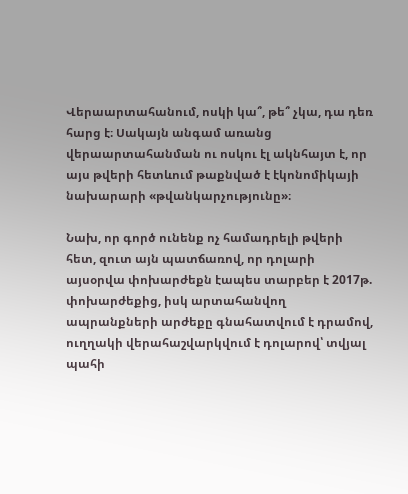Վերաարտահանում, ոսկի կա՞, թե՞ չկա, դա դեռ հարց է։ Սակայն անգամ առանց վերաարտահանման ու ոսկու էլ ակնհայտ է, որ այս թվերի հետևում թաքնված է էկոնոմիկայի նախարարի «թվանկարչությունը»։

Նախ, որ գործ ունենք ոչ համադրելի թվերի հետ, զուտ այն պատճառով, որ դոլարի այսօրվա փոխարժեքն էապես տարբեր է 2017թ. փոխարժեքից, իսկ արտահանվող ապրանքների արժեքը գնահատվում է դրամով, ուղղակի վերահաշվարկվում է դոլարով՝ տվյալ պահի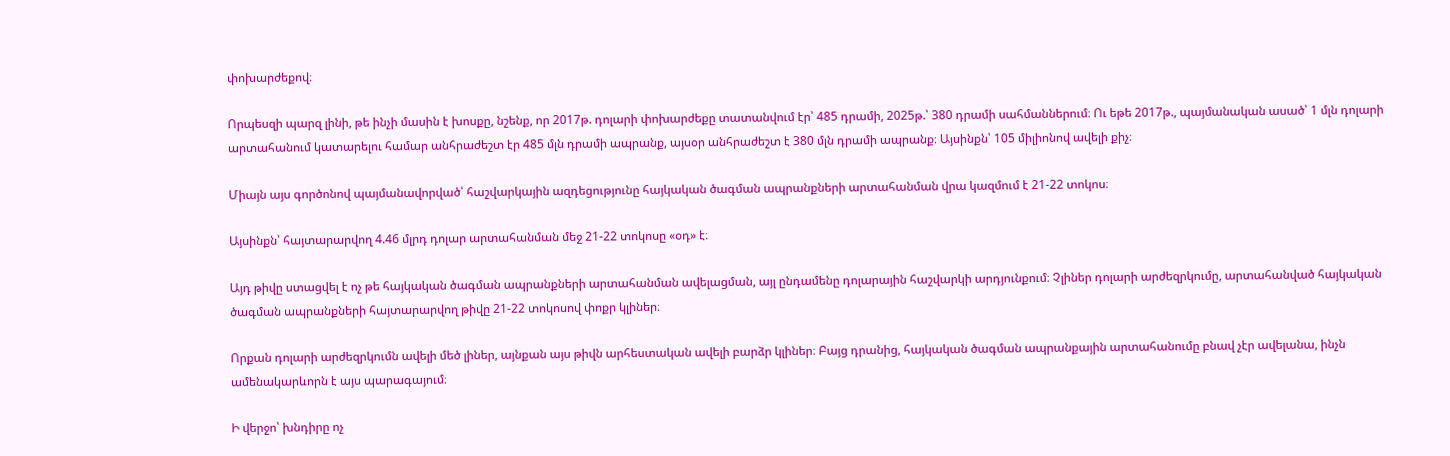փոխարժեքով։

Որպեսզի պարզ լինի, թե ինչի մասին է խոսքը, նշենք, որ 2017թ. դոլարի փոխարժեքը տատանվում էր՝ 485 դրամի, 2025թ.՝ 380 դրամի սահմաններում։ Ու եթե 2017թ., պայմանական ասած՝ 1 մլն դոլարի արտահանում կատարելու համար անհրաժեշտ էր 485 մլն դրամի ապրանք, այսօր անհրաժեշտ է 380 մլն դրամի ապրանք։ Այսինքն՝ 105 միլիոնով ավելի քիչ։

Միայն այս գործոնով պայմանավորված՝ հաշվարկային ազդեցությունը հայկական ծագման ապրանքների արտահանման վրա կազմում է 21-22 տոկոս։

Այսինքն՝ հայտարարվող 4.46 մլրդ դոլար արտահանման մեջ 21-22 տոկոսը «օդ» է։

Այդ թիվը ստացվել է ոչ թե հայկական ծագման ապրանքների արտահանման ավելացման, այլ ընդամենը դոլարային հաշվարկի արդյունքում։ Չլիներ դոլարի արժեզրկումը, արտահանված հայկական ծագման ապրանքների հայտարարվող թիվը 21-22 տոկոսով փոքր կլիներ։

Որքան դոլարի արժեզրկումն ավելի մեծ լիներ, այնքան այս թիվն արհեստական ավելի բարձր կլիներ։ Բայց դրանից, հայկական ծագման ապրանքային արտահանումը բնավ չէր ավելանա, ինչն ամենակարևորն է այս պարագայում։

Ի վերջո՝ խնդիրը ոչ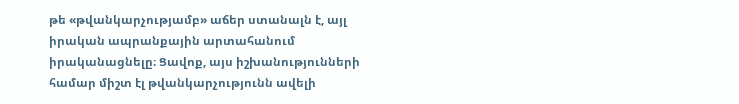թե «թվանկարչությամբ» աճեր ստանալն է, այլ իրական ապրանքային արտահանում իրականացնելը։ Ցավոք, այս իշխանությունների համար միշտ էլ թվանկարչությունն ավելի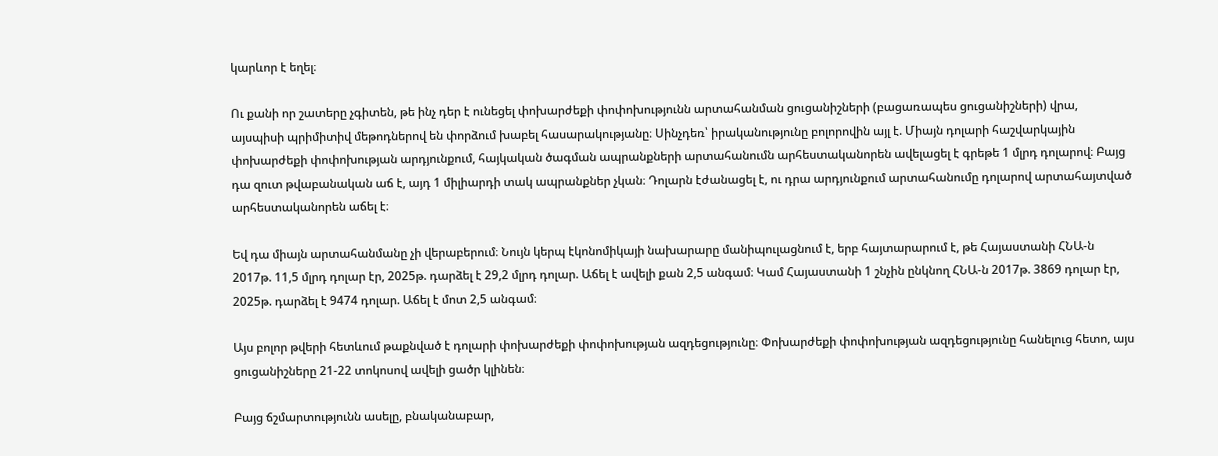կարևոր է եղել։

Ու քանի որ շատերը չգիտեն, թե ինչ դեր է ունեցել փոխարժեքի փոփոխությունն արտահանման ցուցանիշների (բացառապես ցուցանիշների) վրա, այսպիսի պրիմիտիվ մեթոդներով են փորձում խաբել հասարակությանը։ Սինչդեռ՝ իրականությունը բոլորովին այլ է. Միայն դոլարի հաշվարկային փոխարժեքի փոփոխության արդյունքում, հայկական ծագման ապրանքների արտահանումն արհեստականորեն ավելացել է գրեթե 1 մլրդ դոլարով։ Բայց դա զուտ թվաբանական աճ է, այդ 1 միլիարդի տակ ապրանքներ չկան։ Դոլարն էժանացել է, ու դրա արդյունքում արտահանումը դոլարով արտահայտված արհեստականորեն աճել է։

Եվ դա միայն արտահանմանը չի վերաբերում։ Նույն կերպ էկոնոմիկայի նախարարը մանիպուլացնում է, երբ հայտարարում է, թե Հայաստանի ՀՆԱ-ն 2017թ. 11,5 մլրդ դոլար էր, 2025թ. դարձել է 29,2 մլրդ դոլար. Աճել է ավելի քան 2,5 անգամ։ Կամ Հայաստանի 1 շնչին ընկնող ՀՆԱ-ն 2017թ. 3869 դոլար էր, 2025թ. դարձել է 9474 դոլար. Աճել է մոտ 2,5 անգամ։

Այս բոլոր թվերի հետևում թաքնված է դոլարի փոխարժեքի փոփոխության ազդեցությունը։ Փոխարժեքի փոփոխության ազդեցությունը հանելուց հետո, այս ցուցանիշները 21-22 տոկոսով ավելի ցածր կլինեն։

Բայց ճշմարտությունն ասելը, բնականաբար,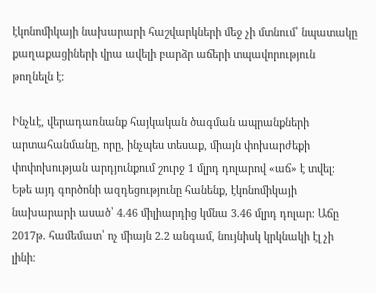էկոնոմիկայի նախարարի հաշվարկների մեջ չի մտնում՝ նպատակը քաղաքացիների վրա ավելի բարձր աճերի տպավորություն թողնելն է։

Ինչևէ, վերադառնանք հայկական ծագման ապրանքների արտահանմանը, որը, ինչպես տեսաք, միայն փոխարժեքի փոփոխության արդյունքում շուրջ 1 մլրդ դոլարով «աճ» է տվել։ Եթե այդ գործոնի ազդեցությունը հանենք, էկոնոմիկայի նախարարի ասած՝ 4.46 միլիարդից կմնա 3.46 մլրդ դոլար։ Աճը 2017թ. համեմատ՝ ոչ միայն 2.2 անգամ, նույնիսկ կրկնակի էլ չի լինի։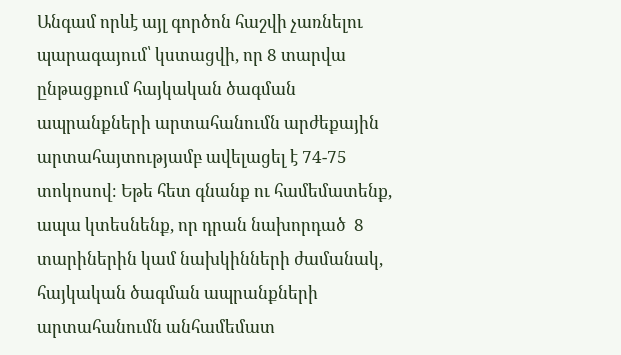Անգամ որևէ այլ գործոն հաշվի չառնելու պարագայում՝ կստացվի, որ 8 տարվա ընթացքում հայկական ծագման ապրանքների արտահանումն արժեքային արտահայտությամբ ավելացել է 74-75 տոկոսով։ Եթե հետ գնանք ու համեմատենք, ապա կտեսնենք, որ դրան նախորդած  8 տարիներին կամ նախկինների ժամանակ, հայկական ծագման ապրանքների արտահանումն անհամեմատ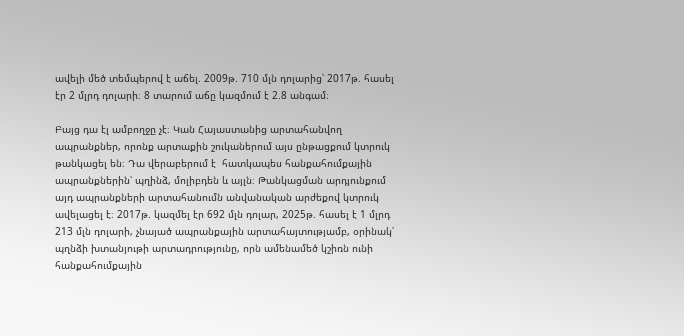ավելի մեծ տեմպերով է աճել. 2009թ. 710 մլն դոլարից՝ 2017թ. հասել էր 2 մլրդ դոլարի։ 8 տարում աճը կազմում է 2.8 անգամ։

Բայց դա էլ ամբողջը չէ։ Կան Հայաստանից արտահանվող ապրանքներ, որոնք արտաքին շուկաներում այս ընթացքում կտրուկ թանկացել են։ Դա վերաբերում է  հատկապես հանքահումքային ապրանքներին՝ պղինձ, մոլիբդեն և այլն։ Թանկացման արդյունքում այդ ապրանքների արտահանումն անվանական արժեքով կտրուկ ավելացել է։ 2017թ. կազմել էր 692 մլն դոլար, 2025թ. հասել է 1 մլրդ 213 մլն դոլարի, չնայած ապրանքային արտահայտությամբ, օրինակ՝ պղնձի խտանյութի արտադրությունը, որն ամենամեծ կշիռն ունի հանքահումքային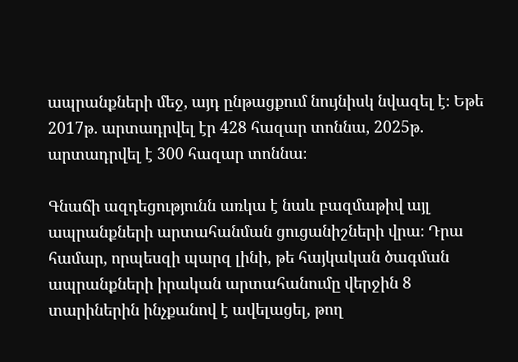ապրանքների մեջ, այդ ընթացքում նույնիսկ նվազել է։ Եթե 2017թ. արտադրվել էր 428 հազար տոննա, 2025թ. արտադրվել է 300 հազար տոննա։

Գնաճի ազդեցությունն առկա է նաև բազմաթիվ այլ ապրանքների արտահանման ցուցանիշների վրա։ Դրա համար, որպեսզի պարզ լինի, թե հայկական ծագման ապրանքների իրական արտահանումը վերջին 8 տարիներին ինչքանով է ավելացել, թող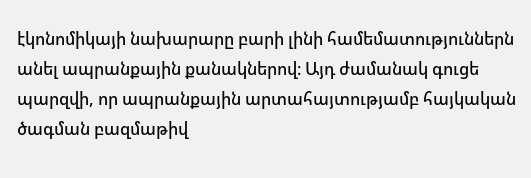էկոնոմիկայի նախարարը բարի լինի համեմատություններն անել ապրանքային քանակներով։ Այդ ժամանակ գուցե պարզվի, որ ապրանքային արտահայտությամբ հայկական ծագման բազմաթիվ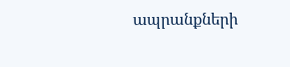ապրանքների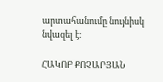արտահանումը նույնիսկ նվազել է։

ՀԱԿՈԲ ՔՈՉԱՐՅԱՆ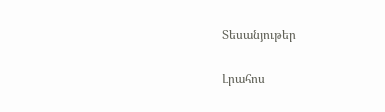Տեսանյութեր

Լրահոս